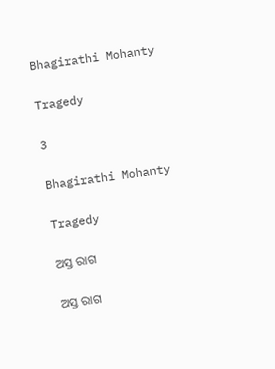Bhagirathi Mohanty

Tragedy

3

Bhagirathi Mohanty

Tragedy

ଅସ୍ତ ରାଗ

ଅସ୍ତ ରାଗ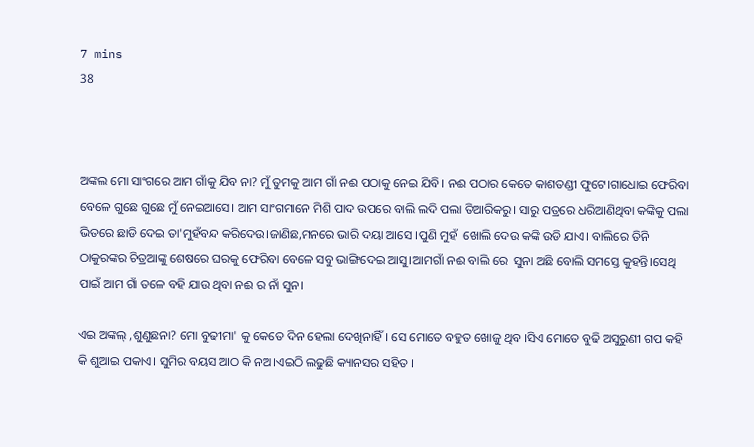7 mins
38



ଅଙ୍କଲ ମୋ ସାଂଗରେ ଆମ ଗାଁକୁ ଯିବ ନା? ମୁଁ ତୁମକୁ ଆମ ଗାଁ ନଈ ପଠାକୁ ନେଇ ଯିବି। ନଈ ପଠାର କେତେ କାଶତଣ୍ଡୀ ଫୁଟେ।ଗାଧୋଇ ଫେରିବା ବେଳେ ଗୁଛେ ଗୁଛେ ମୁଁ ନେଇଆସେ। ଆମ ସାଂଗମାନେ ମିଶି ପାଦ ଉପରେ ବାଲି ଲଦି ପଲା ତିଆରିକରୁ। ସାରୁ ପତ୍ରରେ ଧରିଆଣିଥିବା କଙ୍କିକୁ ପଲା ଭିତରେ ଛାଡି ଦେଇ ତା'ମୁହଁବନ୍ଦ କରିଦେଉ।ଜାଣିଛ,ମନରେ ଭାରି ଦୟା ଆସେ ।ପୁଣି ମୁହଁ  ଖୋଲି ଦେଉ କଙ୍କି ଉଡି ଯାଏ। ବାଲିରେ ତିନି ଠାକୁରଙ୍କର ଚିତ୍ରଆଙ୍କୁ ଶେଷରେ ଘରକୁ ଫେରିବା ବେଳେ ସବୁ ଭାଙ୍ଗିଦେଇ ଆସୁ।ଆମଗାଁ ନଈ ବାଲି ରେ  ସୁନା ଅଛି ବୋଲି ସମସ୍ତେ କୁହନ୍ତି।ସେଥି ପାଇଁ ଆମ ଗାଁ ତଳେ ବହି ଯାଉ ଥିବା ନଈ ର ନାଁ ସୁନ।

ଏଇ ଅଙ୍କଲ୍ ,ଶୁଣୁଛନା? ମୋ ବୁଢୀମା' କୁ କେତେ ଦିନ ହେଲା ଦେଖିନାହିଁ। ସେ ମୋତେ ବହୁତ ଖୋଜୁ ଥିବ ।ସିଏ ମୋତେ ବୁଢି ଅସୁରୁଣୀ ଗପ କହି କି ଶୁଆଇ ପକାଏ। ସୁମିର ବୟସ ଆଠ କି ନଅ।ଏଇଠି ଲଢୁଛି କ୍ୟାନସର ସହିତ ।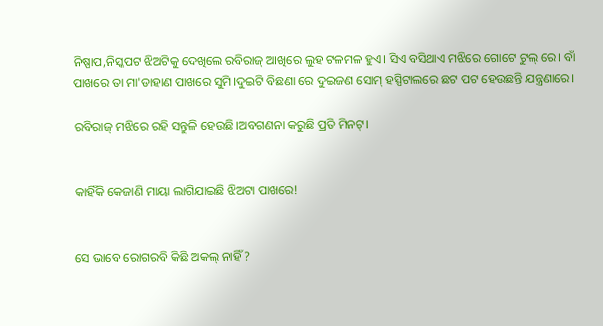ନିଷ୍ପାପ,ନିସ୍କପଟ ଝିଅଟିକୁ ଦେଖିଲେ ରବିରାଜ୍ ଆଖିରେ ଲୁହ ଟଳମଳ ହୁଏ। ସିଏ ବସିଥାଏ ମଝିରେ ଗୋଟେ ଟୁଲ୍ ରେ। ବାଁ ପାଖରେ ତା ମା'ଡାହାଣ ପାଖରେ ସୁମି।ଦୁଇଟି ବିଛଣା ରେ ଦୁଇଜଣ ସୋମ୍ ହସ୍ପିଟାଲରେ ଛଟ ପଟ ହେଉଛନ୍ତି ଯନ୍ତ୍ରଣାରେ।

ରବିରାଜ୍ ମଝିରେ ରହି ସନ୍ତୁଳି ହେଉଛି।ଅବଗଣନା କରୁଛି ପ୍ରତି ମିନଟ୍।


କାହିଁକି କେଜାଣି ମାୟା ଲାଗିଯାଇଛି ଝିଅଟା ପାଖରେ!


ସେ ଭାବେ ରୋଗରବି କିଛି ଅକଲ୍ ନାହିଁ ?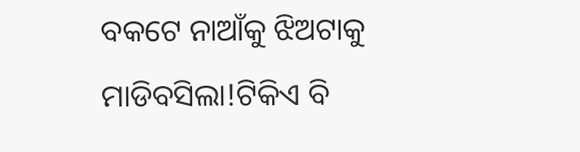ବକଟେ ନାଆଁକୁ ଝିଅଟାକୁ ମାଡିବସିଲା!ଟିକିଏ ବି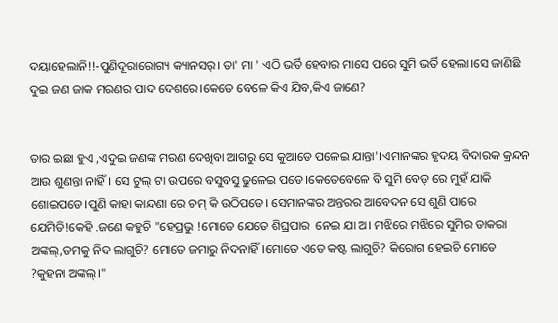ଦୟାହେଲାନି!!-ପୁଣିଦୂରାରୋଗ୍ୟ କ୍ୟାନସର୍। ତା' ମା ' ଏଠି ଭର୍ତି ହେବାର ମାସେ ପରେ ସୁମି ଭର୍ତି ହେଲା।ସେ ଜାଣିଛି ଦୁଇ ଜଣ ଜାକ ମରଣର ପାଦ ଦେଶରେ।କେତେ ବେଳେ କିଏ ଯିବ,କିଏ ଜାଣେ?


ତାର ଇଛା ହୁଏ ,ଏଦୁଇ ଜଣଙ୍କ ମରଣ ଦେଖିବା ଆଗରୁ ସେ କୁଆଡେ ପଳେଇ ଯାନ୍ତା'।ଏମାନଙ୍କର ହୃଦୟ ବିଦାରକ କ୍ରନ୍ଦନ ଆଉ ଶୁଣନ୍ତା ନାହିଁ। ସେ ଟୁଲ୍ ଟା ଉପରେ ବସୁବସୁ ଢୁଳେଇ ପଡେ।କେତେବେଳେ ବି ସୁମି ବେଡ୍ ରେ ମୁହଁ ଯାକି ଶୋଇପଡେ।ପୁଣି କାହା କାନ୍ଦଣା ରେ ଚମ୍ କି ଉଠିପଡେ। ସେମାନଙ୍କର ଅନ୍ତରର ଆବେଦନ ସେ ଶୁଣି ପାରେ ଯେମିତି!କେହି .ଜଣେ କହୁଚି "ହେପ୍ରଭୁ !ମୋତେ ଯେତେ ଶିଘ୍ରପାର  ନେଇ ଯା ଅ। ମଝିରେ ମଝିରେ ସୁମିର ଡାକରା ଅଙ୍କଲ୍,ତମକୁ ନିଦ ଲାଗୁଚି? ମୋତେ ଜମାରୁ ନିଦନାହିଁ।ମୋତେ ଏତେ କଷ୍ଟ ଲାଗୁଚି? କିରୋଗ ହେଇଚି ମୋତେ ?କୁହନା ଅଙ୍କଲ୍।"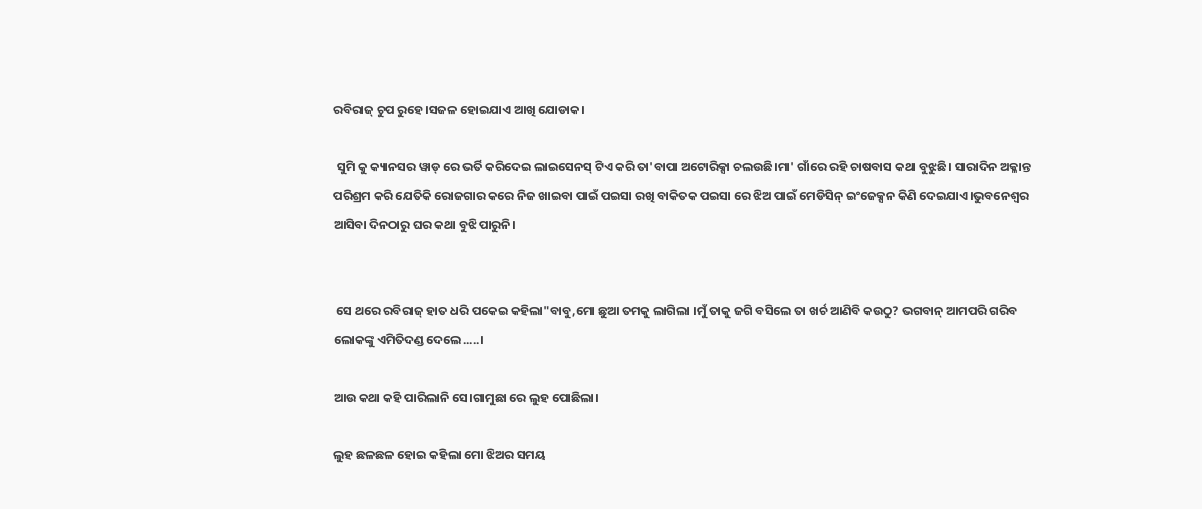ରବିରାଜ୍ ଚୁପ ରୁହେ।ସଜଳ ହୋଇଯାଏ ଆଖି ଯୋଡାକ।

 ସୁମି କୁ କ୍ୟାନସର ୱାଡ୍ ରେ ଭର୍ତି କରିଦେଇ ଲାଇସେନସ୍ ଟିଏ କରି ତା'ବାପା ଅଟୋରିକ୍ସା ଚଲଉଛି।ମା' ଗାଁରେ ରହି ଚାଷବାସ କଥା ବୁଝୁଛି। ସାରାଦିନ ଅକ୍ଳାନ୍ତ ପରିଶ୍ରମ କରି ଯେତିକି ରୋଜଗାର କରେ ନିଜ ଖାଇବା ପାଇଁ ପଇସା ରଖି ବାକିତକ ପଇସା ରେ ଝିଅ ପାଇଁ ମେଡିସିନ୍ ଇଂଜେକ୍ସନ କିଣି ଦେଇଯାଏ।ଭୁବନେଶ୍ବର ଆସିବା ଦିନଠାରୁ ଘର କଥା ବୁଝି ପାରୁନି।


 ସେ ଥରେ ରବିରାଜ୍ ହାତ ଧରି ପକେଇ କହିଲା"ବାବୁ,ମୋ ଛୁଆ ତମକୁ ଲାଗିଲା ।ମୁଁ ତାକୁ ଜଗି ବସିଲେ ତା ଖର୍ଚ ଆଣିବି କଉଠୁ? ଭଗବାନ୍ ଆମପରି ଗରିବ ଲୋକଙ୍କୁ ଏମିତିଦଣ୍ଡ ଦେଲେ.....।

ଆଉ କଥା କହି ପାରିଲାନି ସେ।ଗାମୁଛା ରେ ଲୁହ ପୋଛିଲା।

ଲୁହ ଛଳଛଳ ହୋଇ କହିଲା ମୋ ଝିଅର ସମୟ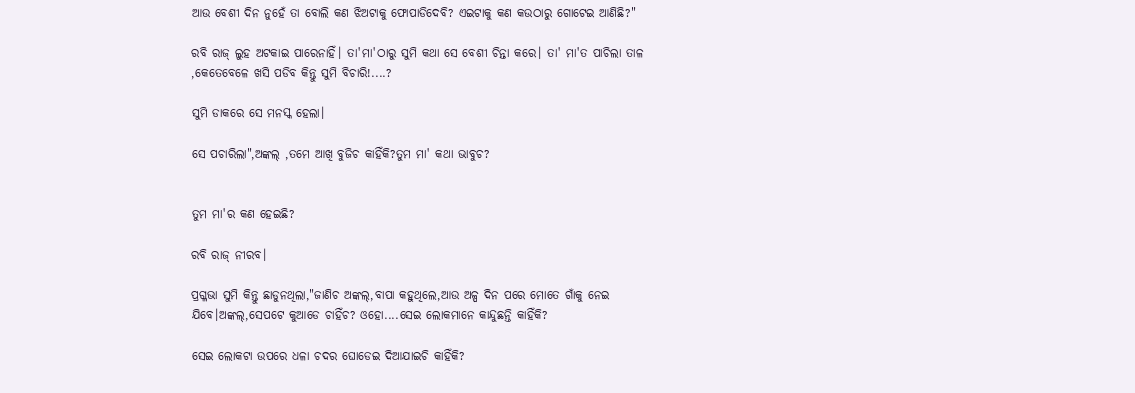ଆଉ ବେଶୀ ଦିନ ନୁହେଁ ତା ବୋଲି କଣ ଝିଅଟାକୁ ଫୋପାଡିଦେବି? ଏଇଟାକୁ କଣ କଉଠାରୁ ଗୋଟେଇ ଆଣିଛି?"

ରବି ରାଜ୍ ଲୁହ ଅଟକାଇ ପାରେନାହିଁ। ତା'ମା'ଠାରୁ ସୁମି କଥା ସେ ବେଶୀ ଚିନ୍ତା କରେ। ତା' ମା'ତ ପାଚିଲା ତାଳ ,କେତେବେଳେ ଖସି ପଡିବ କିନ୍ତୁ ସୁମି ବିଚାରି!....?

ସୁମି ଡାକରେ ସେ ମନସ୍କ ହେଲା।

ସେ ପଚାରିଲା",ଅଙ୍କଲ୍ ,ତମେ ଆଖି ବୁଜିଚ କାହିଁକି?ତୁମ ମା' କଥା ଭାବୁଚ?


ତୁମ ମା'ର କଣ ହେଇଛି?

ରବି ରାଜ୍ ନୀରବ।

ପ୍ରଗ୍ଳଭା ସୁମି କିନ୍ତୁ ଛାଡୁନଥିଲା,"ଜାଣିଚ ଅଙ୍କଲ୍,ବାପା କହୁଥିଲେ,ଆଉ ଅଳ୍ପ ଦିନ ପରେ ମୋତେ ଗାଁକୁ ନେଇ ଯିବେ।ଅଙ୍କଲ୍,ସେପଟେ କୁଆଡେ ଚାହିଁଚ? ଓହୋ....ସେଇ ଲୋକମାନେ କାନ୍ଦୁଛନ୍ତି କାହିଁକି?

ସେଇ ଲୋକଟା ଉପରେ ଧଳା ଚଦର ଘୋଡେଇ ଦିଆଯାଇଚି କାହିଁକି?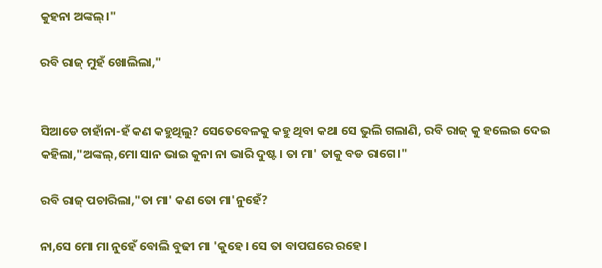କୁହନା ଅଙ୍କଲ୍।"

ରବି ରାଜ୍ ମୁହଁ ଖୋଲିଲା,"


ସିଆଡେ ଚାହାଁନା-ହଁ କଣ କହୁଥିଲୁ? ସେତେବେଳକୁ କହୁ ଥିବା କଥା ସେ ଭୁଲି ଗଲାଣି, ରବି ରାଜ୍ କୁ ହଲେଇ ଦେଇ କହିଲା,"ଅଙ୍କଲ୍,ମୋ ସାନ ଭାଇ କୁନା ନା ଭାରି ଦୁଷ୍ଟ। ତା ମା' ତାକୁ ବଡ ରାଗେ।"

ରବି ରାଜ୍ ପଚାରିଲା,"ତା ମା' କଣ ତୋ ମା'ନୁହେଁ?

ନା,ସେ ମୋ ମା ନୁହେଁ ବୋଲି ବୁଢୀ ମା 'କୁହେ। ସେ ତା ବାପଘରେ ରହେ ।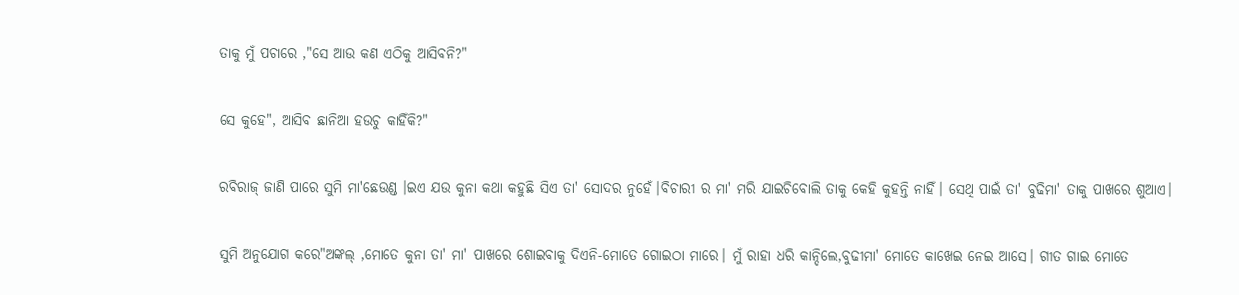ତାକୁ ମୁଁ ପଚାରେ ,"ସେ ଆଉ କଣ ଏଠିକୁ ଆସିବନି?"

ସେ କୁହେ", ଆସିବ ଛାନିଆ ହଉଚୁ କାହିଁକି?"

ରବିରାଜ୍ ଜାଣି ପାରେ ସୁମି ମା'ଛେଉଣ୍ଡ ।ଇଏ ଯଉ କୁନା କଥା କହୁଛି ସିଏ ତା' ସୋଦର ନୁହେଁ।ବିଚାରୀ ର ମା' ମରି ଯାଇଚିବୋଲି ତାକୁ କେହି କୁହନ୍ତି ନାହିଁ। ସେଥି ପାଇଁ ତା' ବୁଢିମା' ତାକୁ ପାଖରେ ଶୁଆଏ।

ସୁମି ଅନୁଯୋଗ କରେ"ଅଙ୍କଲ୍ ,ମୋତେ କୁନା ତା' ମା' ପାଖରେ ଶୋଇବାକୁ ଦିଏନି-ମୋତେ ଗୋଇଠା ମାରେ। ମୁଁ ରାହା ଧରି କାନ୍ଦିଲେ,ବୁଢୀମା' ମୋତେ କାଖେଇ ନେଇ ଆସେ। ଗୀତ ଗାଇ ମୋତେ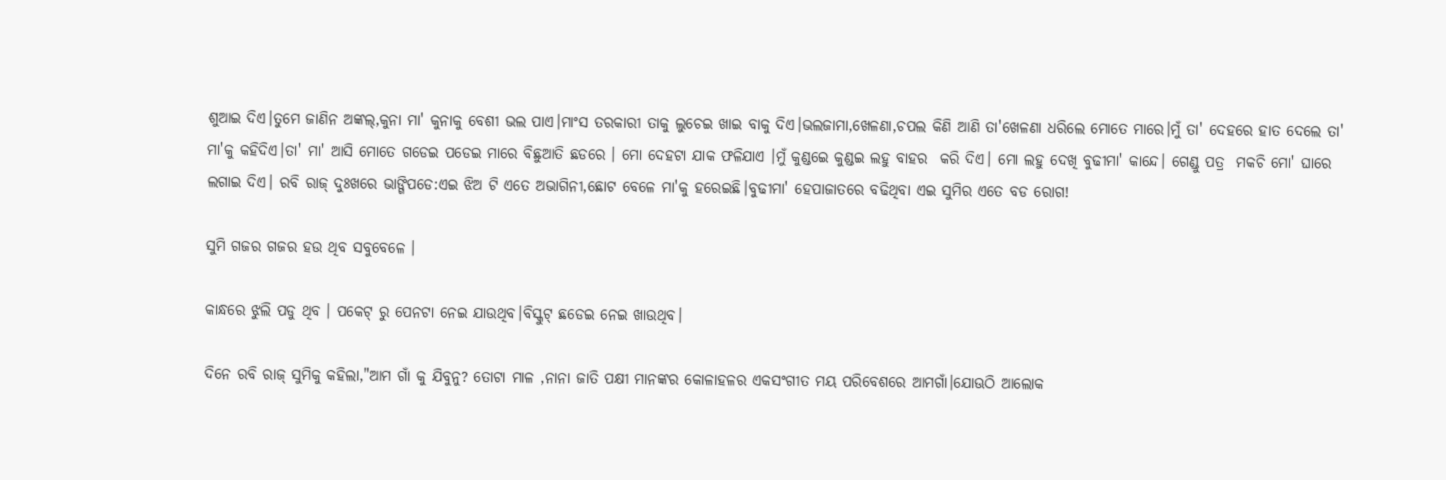ଶୁଆଇ ଦିଏ।ତୁମେ ଜାଣିନ ଅଙ୍କଲ୍,କୁନା ମା' କୁନାକୁ ବେଶୀ ଭଲ ପାଏ।ମାଂସ ତରକାରୀ ତାକୁ ଲୁଚେଇ ଖାଇ ବାକୁ ଦିଏ।ଭଲଜାମା,ଖେଳଣା,ଚପଲ କିଣି ଆଣି ତା'ଖେଳଣା ଧରିଲେ ମୋତେ ମାରେ।ମୁଁ ତା' ଦେହରେ ହାତ ଦେଲେ ତା' ମା'କୁ କହିଦିଏ।ତା' ମା' ଆସି ମୋତେ ଗଡେଇ ପଡେଇ ମାରେ ବିଛୁଆତି ଛଡରେ । ମୋ ଦେହଟା ଯାକ ଫଳିଯାଏ ।ମୁଁ କୁଣ୍ଡଇେ କୁଣ୍ଡଇ ଲହୁ ବାହର  କରି ଦିଏ। ମୋ ଲହୁ ଦେଖି ବୁଢୀମା' କାନ୍ଦେ। ଗେଣ୍ଡୁ ପତ୍ର  ମକଚି ମୋ' ଘାରେ ଲଗାଇ ଦିଏ। ରବି ରାଜ୍ ଦୁଃଖରେ ଭାଙ୍ଗିପଡେ:ଏଇ ଝିଅ ଟି ଏତେ ଅଭାଗିନୀ,ଛୋଟ ବେଳେ ମା'କୁ ହରେଇଛି।ବୁଢୀମା' ହେପାଜାତରେ ବଢିଥିବା ଏଇ ସୁମିର ଏତେ ବଡ ରୋଗ!

ସୁମି ଗଜର ଗଜର ହଉ ଥିବ ସବୁବେଳେ ।

କାନ୍ଧରେ ଝୁଲି ପଡୁ ଥିବ । ପକେଟ୍ ରୁ ପେନଟା ନେଇ ଯାଉଥିବ।ବିସ୍କୁଟ୍ ଛଡେଇ ନେଇ ଖାଉଥିବ।

ଦିନେ ରବି ରାଜ୍ ସୁମିକୁ କହିଲା,"ଆମ ଗାଁ କୁ ଯିବୁନୁ? ତୋଟା ମାଳ ,ନାନା ଜାତି ପକ୍ଷୀ ମାନଙ୍କର କୋଳାହଳର ଏକସଂଗୀତ ମୟ ପରିବେଶରେ ଆମଗାଁ।ଯୋଊଠି ଆଲୋକ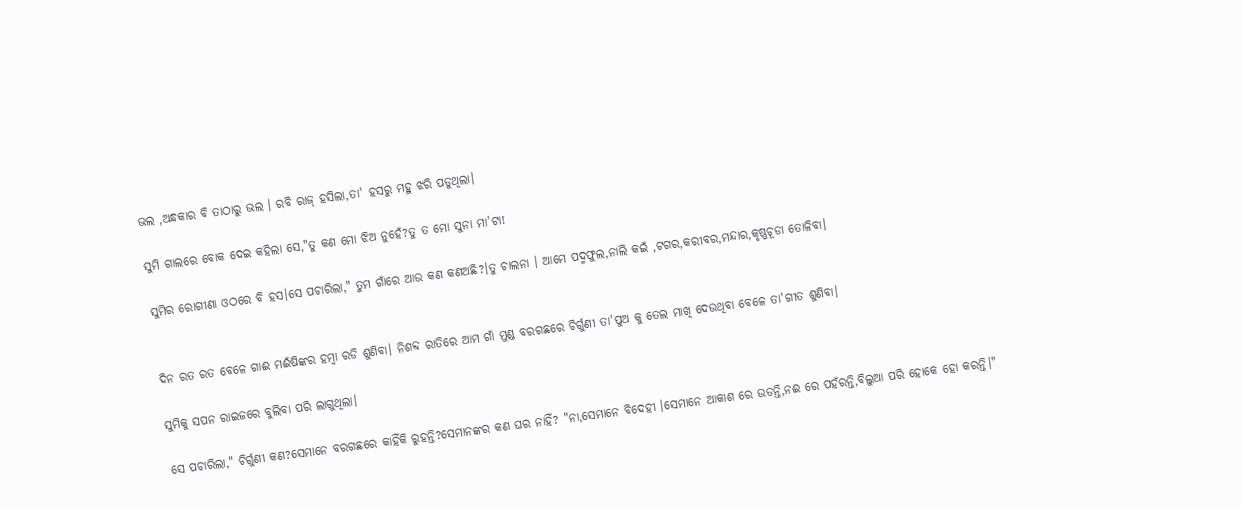ଭଲ ,ଅନ୍ଧକାର ବି ତାଠାରୁ ଭଲ । ରବି ରାଜ୍ ହସିଲା,ତା' ହସରୁ ମହୁ ଝରି ପଡୁଥିଲା।

ସୁମି ଗାଲରେ ବୋକ ଦେଇ କହିଲା ସେ,"ତୁ କଣ ମୋ ଝିଅ ନୁହେଁ?ତୁ ତ ମୋ ସୁନା ମା'ଟା!

ସୁମିର ରୋଗୀଣା ଓଠରେ ବି ହସ।ସେ ପଚାରିଲା," ତୁମ ଗାଁରେ ଆଉ କଣ କଣଅଛି?।ତୁ ଚାଲନା । ଆମେ ପଦ୍ମଫୁଲ,ନାଲି କଇଁ ,ଟଗର,କରୀବର,ମନ୍ଦାର,କୃଷ୍ଣଚୂଡା ତୋଳିବା।


ଦିନ ରତ ରତ ବେଳେ ଗାଈ ମଈଁଷିଙ୍କର ହମ୍ବା ରଡି ଶୁଣିବା। ନିଶବ୍ଦ ରାତିରେ ଆମ ଗାଁ ମୁଣ୍ଡ ବରଗଛରେ ଚିର୍ଗୁଣୀ ତା'ପୁଅ କୁ ତେଲ ମାଖି ଦେଉଥିବା ବେଳେ ତା'ଗୀତ ଶୁଣିବା।

ସୁମିକୁ ସପନ ରାଇଜରେ ବୁଲିବା ପରି ଲାଗୁଥିଲା।

ସେ ପଚାରିଲା," ଚିର୍ଗୁଣୀ କଣ?ସେମାନେ ବରଗଛରେ କାହିଁକି ରୁହନ୍ତି?ସେମାନଙ୍କର କଣ ଘର ନାହିଁ? "ନା,ସେମାନେ ବିଦେହୀ ।ସେମାନେ ଆକାଶ ରେ ଉଡନ୍ତି,ନଈ ରେ ପହଁରନ୍ତି,ବିଲୁଆ ପରି ହୋକେ ହୋ କରନ୍ତି।"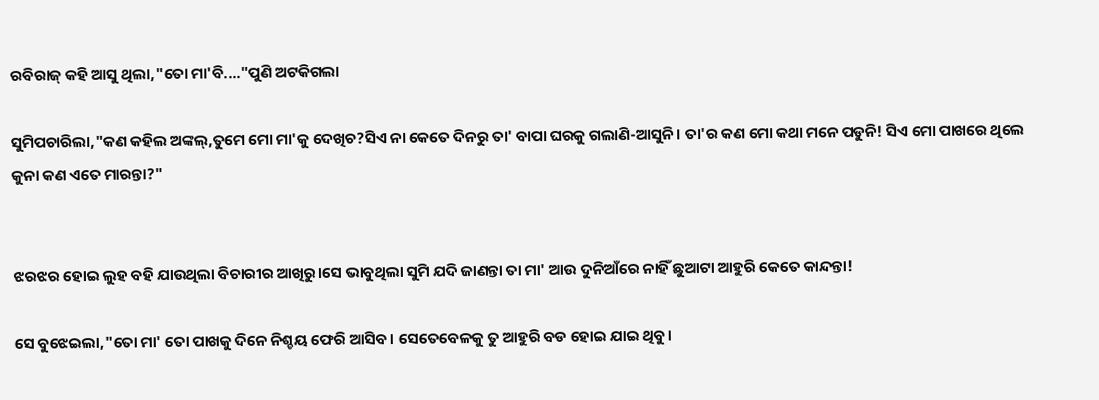ରବିରାଜ୍ କହି ଆସୁ ଥିଲା,"ତୋ ମା'ବି...."ପୁଣି ଅଟକିଗଲା

ସୁମିପଚାରିଲା,"କଣ କହିଲ ଅଙ୍କଲ୍,ତୁମେ ମୋ ମା'କୁ ଦେଖିଚ?ସିଏ ନା କେତେ ଦିନରୁ ତା' ବାପା ଘରକୁ ଗଲାଣି-ଆସୁନି। ତା'ର କଣ ମୋ କଥା ମନେ ପଡୁନି! ସିଏ ମୋ ପାଖରେ ଥିଲେ କୁନା କଣ ଏତେ ମାରନ୍ତା?"


ଝରଝର ହୋଇ ଲୁହ ବହି ଯାଉଥିଲା ବିଚାରୀର ଆଖିରୁ।ସେ ଭାବୁଥିଲା ସୁମି ଯଦି ଜାଣନ୍ତା ତା ମା' ଆଉ ଦୁନିଆଁରେ ନାହିଁ ଛୁଆଟା ଆହୁରି କେତେ କାନ୍ଦନ୍ତା!

ସେ ବୁଝେଇଲା,"ତୋ ମା' ତୋ ପାଖକୁ ଦିନେ ନିଶ୍ଚୟ ଫେରି ଆସିବ। ସେତେବେଳକୁ ତୁ ଆହୁରି ବଡ ହୋଇ ଯାଇ ଥିବୁ।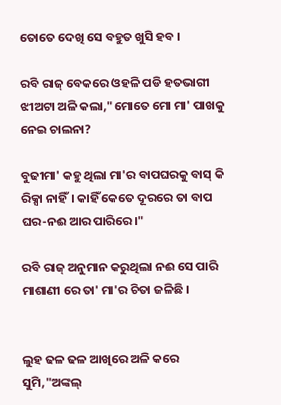ତୋତେ ଦେଖି ସେ ବହୁତ ଖୁସି ହବ ।

ରବି ରାଜ୍ ବେକରେ ଓହଳି ପଡି ହତଭାଗୀ ଝୀଅଟା ଅଳି କଲା,"ମୋତେ ମୋ ମା' ପାଖକୁ ନେଇ ଚାଲନା?

ବୁଢୀମା' କହୁ ଥିଲା ମା'ର ବାପଘରକୁ ବାସ୍ କି ରିକ୍ସା ନାହିଁ। କାହିଁ କେତେ ଦୂରରେ ତା ବାପ ଘର-ନଈ ଆର ପାରିରେ।"

ରବି ରାଜ୍ ଅନୁମାନ କରୁଥିଲା ନଈ ସେ ପାରି ମାଶାଣୀ ରେ ତା' ମା'ର ଚିତା ଜଳିଛି ।


ଲୁହ ଢଳ ଢଳ ଆଖିରେ ଅଳି କରେ ସୁମି,"ଅଙ୍କଲ୍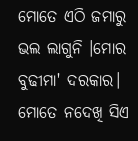ମୋତେ ଏଠି ଜମାରୁ ଭଲ ଲାଗୁନି ।ମୋର ବୁଢୀମା' ଦରକାର। ମୋତେ ନଦେଖି ସିଏ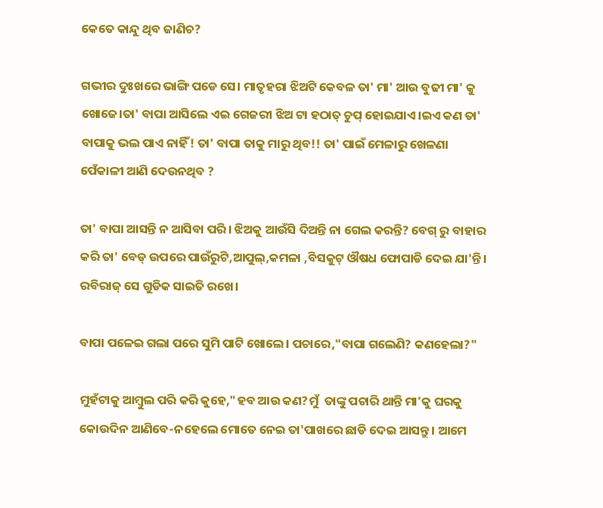କେତେ କାନ୍ଦୁ ଥିବ ଜାଣିଚ?

ଗଭୀର ଦୁଃଖରେ ଭାଙ୍ଗି ପଡେ ସେ। ମାତୃହରା ଝିଅଟି କେବଳ ତା' ମା' ଆଉ ବୁଢୀ ମା' କୁ ଖୋଜେ।ତା' ବାପା ଆସିଲେ ଏଇ ଗେଜରୀ ଝିଅ ଟା ହଠାତ୍ ଚୁପ୍ ହୋଇଯାଏ।ଇଏ କଣ ତା' ବାପାକୁ ଭଲ ପାଏ ନାହିଁ! ତା' ବାପା ତାକୁ ମାରୁ ଥିବ!! ତା' ପାଇଁ ମେଳାରୁ ଖେଳଣା ପେଁକାଳୀ ଆଣି ଦେଉନଥିବ ?

ତା' ବାପା ଆସନ୍ତି ନ ଆସିବା ପରି। ଝିଅକୁ ଆଉଁସି ଦିଅନ୍ତି ନା ଗେଲ କରନ୍ତି? ବେଗ୍ ରୁ ବାହାର କରି ତା' ବେଡ୍ ଉପରେ ପାଉଁରୁଟି,ଆପୁଲ୍,କମଳା ,ବିସକୁଟ୍ ଔଷଧ ଫୋପାଡି ଦେଇ ଯା'ନ୍ତି। ରବିରାଜ୍ ସେ ଗୁଡିକ ସାଇତି ରଖେ।

ବାପା ପଳେଇ ଗଲା ପରେ ସୁମି ପାଟି ଖୋଲେ। ପଚାରେ,"ବାପା ଗଲେଣି? କଣହେଲା?"

ମୁହଁଟାକୁ ଆମ୍ବୁଲ ପରି କରି କୁହେ,"ହବ ଆଉ କଣ?ମୁଁ  ତାଙ୍କୁ ପଚାରି ଥାନ୍ତି ମା'କୁ ଘରକୁ କୋଉଦିନ ଆଣିବେ-ନହେଲେ ମୋତେ ନେଇ ତା'ପାଖରେ ଛାଡି ଦେଇ ଆସନ୍ତୁ । ଆମେ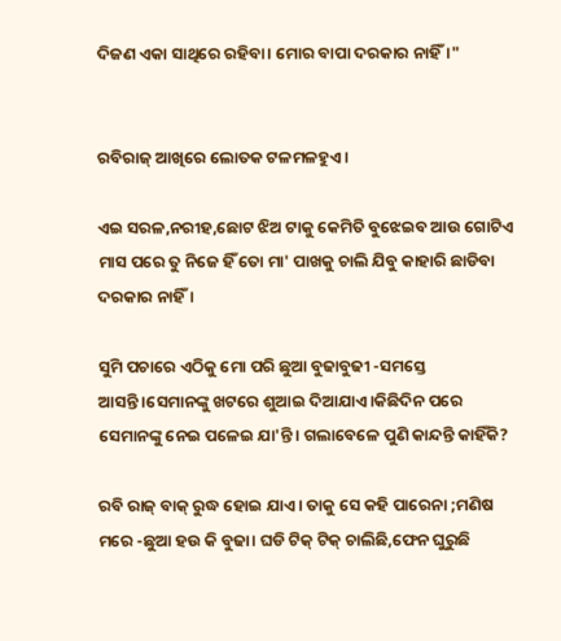ଦିଜଣ ଏକା ସାଥିରେ ରହିବା। ମୋର ବାପା ଦରକାର ନାହିଁ।"


ରବିରାଜ୍ ଆଖିରେ ଲୋତକ ଟଳମଳହୁଏ।

ଏଇ ସରଳ,ନରୀହ,ଛୋଟ ଝିଅ ଟାକୁ କେମିତି ବୁଝେଇବ ଆଉ ଗୋଟିଏ ମାସ ପରେ ତୁ ନିଜେ ହିଁ ତୋ ମା' ପାଖକୁ ଚାଲି ଯିବୁ କାହାରି ଛାଡିବା ଦରକାର ନାହିଁ।

ସୁମି ପଚାରେ ଏଠିକୁ ମୋ ପରି ଛୁଆ ବୁଢାବୁଢୀ -ସମସ୍ତେ ଆସନ୍ତି।ସେମାନଙ୍କୁ ଖଟରେ ଶୁଆଇ ଦିଆଯାଏ।କିଛିଦିନ ପରେ ସେମାନଙ୍କୁ ନେଇ ପଳେଇ ଯା'ନ୍ତି। ଗଲାବେଳେ ପୁଣି କାନ୍ଦନ୍ତି କାହିଁକି?

ରବି ରାଜ୍ ବାକ୍ ରୁଦ୍ଧ ହୋଇ ଯାଏ। ତାକୁ ସେ କହି ପାରେନା ;ମଣିଷ ମରେ -ଛୁଆ ହଉ କି ବୁଢା। ଘଡି ଟିକ୍ ଟିକ୍ ଚାଲିଛି,ଫେନ ଘୁରୁଛି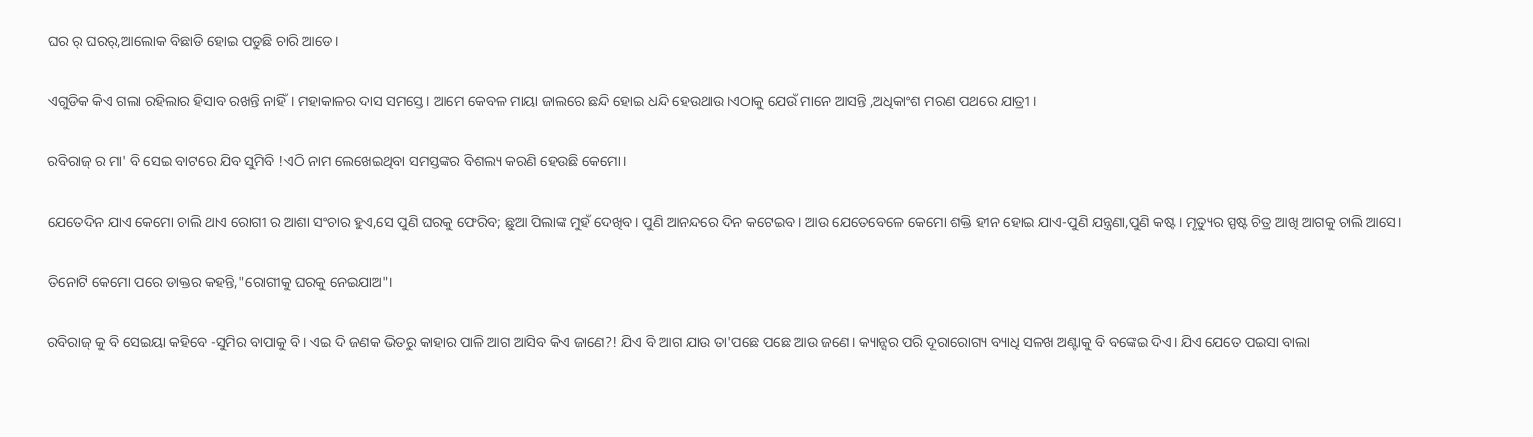ଘର ର୍ ଘରର୍,ଆଲୋକ ବିଛାଡି ହୋଇ ପଡୁଛି ଚାରି ଆଡେ।

ଏଗୁଡିକ କିଏ ଗଲା ରହିଲାର ହିସାବ ରଖନ୍ତି ନାହିଁ। ମହାକାଳର ଦାସ ସମସ୍ତେ। ଆମେ କେବଳ ମାୟା ଜାଲରେ ଛନ୍ଦି ହୋଇ ଧନ୍ଦି ହେଉଥାଉ।ଏଠାକୁ ଯେଉଁ ମାନେ ଆସନ୍ତି ,ଅଧିକାଂଶ ମରଣ ପଥରେ ଯାତ୍ରୀ ।

ରବିରାଜ୍ ର ମା' ବି ସେଇ ବାଟରେ ଯିବ ସୁମିବି !ଏଠି ନାମ ଲେଖେଇଥିବା ସମସ୍ତଙ୍କର ବିଶଲ୍ୟ କରଣି ହେଉଛି କେମୋ।

ଯେତେଦିନ ଯାଏ କେମୋ ଚାଲି ଥାଏ ରୋଗୀ ର ଆଶା ସଂଚାର ହୁଏ,ସେ ପୁଣି ଘରକୁ ଫେରିବ; ଛୁଆ ପିଲାଙ୍କ ମୁହଁ ଦେଖିବ। ପୁଣି ଆନନ୍ଦରେ ଦିନ କଟେଇବ। ଆଉ ଯେତେବେଳେ କେମୋ ଶକ୍ତି ହୀନ ହୋଇ ଯାଏ-ପୁଣି ଯନ୍ତ୍ରଣା,ପୁଣି କଷ୍ଟ। ମୃତ୍ୟୁର ସ୍ପଷ୍ଟ ଚିତ୍ର ଆଖି ଆଗକୁ ଚାଲି ଆସେ।

ତିନୋଟି କେମୋ ପରେ ଡାକ୍ତର କହନ୍ତି,"ରୋଗୀକୁ ଘରକୁ ନେଇଯାଅ"।

ରବିରାଜ୍ କୁ ବି ସେଇୟା କହିବେ -ସୁମିର ବାପାକୁ ବି। ଏଇ ଦି ଜଣକ ଭିତରୁ କାହାର ପାଳି ଆଗ ଆସିବ କିଏ ଜାଣେ?! ଯିଏ ବି ଆଗ ଯାଉ ତା'ପଛେ ପଛେ ଆଉ ଜଣେ। କ୍ୟାନ୍ସର ପରି ଦୂରାରୋଗ୍ୟ ବ୍ୟାଧି ସଳଖ ଅଣ୍ଟାକୁ ବି ବଙ୍କେଇ ଦିଏ। ଯିଏ ଯେତେ ପଇସା ବାଲା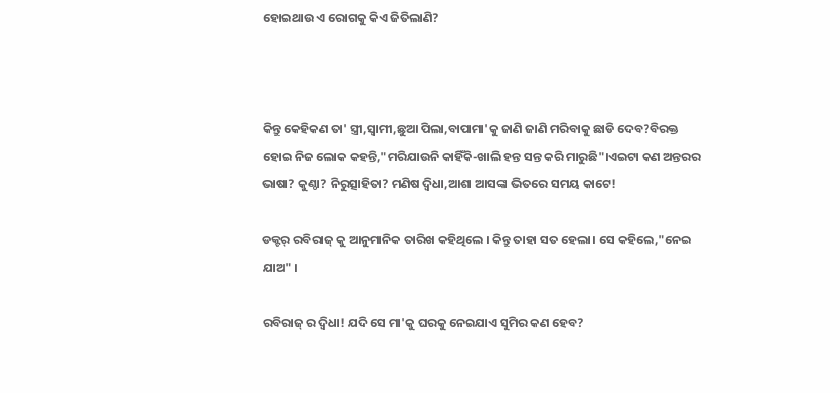ହୋଇଥାଉ ଏ ରୋଗକୁ କିଏ ଜିତିଲାଣି?



କିନ୍ତୁ କେହିକଣ ତା' ସ୍ତ୍ରୀ,ସ୍ୱାମୀ,ଛୁଆ ପିଲା,ବାପାମା'କୁ ଜାଣି ଜାଣି ମରିବାକୁ ଛାଡି ଦେବ?ବିରକ୍ତ ହୋଇ ନିଜ ଲୋକ କହନ୍ତି,"ମରିଯାଉନି କାହିଁକି-ଖାଲି ହନ୍ତ ସନ୍ତ କରି ମାରୁଛି"।ଏଇଟା କଣ ଅନ୍ତରର ଭାଷା? କୁଣ୍ଠା? ନିରୁତ୍ସାହିତା? ମଣିଷ ଦ୍ୱିଧା,ଆଶା ଆସଙ୍କା ଭିତରେ ସମୟ କାଟେ!

ଡକ୍ଟର୍ ରବିରାଜ୍ କୁ ଆନୁମାନିକ ତାରିଖ କହିଥିଲେ । କିନ୍ତୁ ତାହା ସତ ହେଲା। ସେ କହିଲେ,"ନେଇ ଯାଅ" ।

ରବିରାଜ୍ ର ଦ୍ୱିଧା! ଯଦି ସେ ମା'କୁ ଘରକୁ ନେଇଯାଏ ସୁମିର କଣ ହେବ?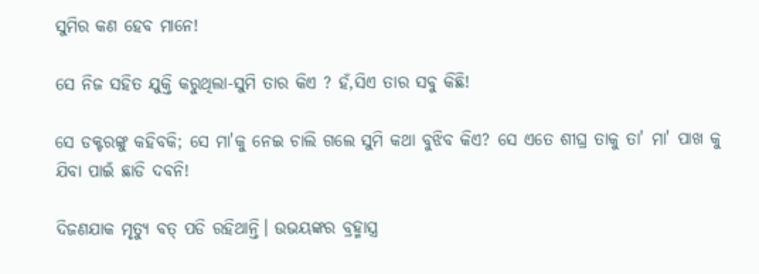ସୁମିର କଣ ହେବ ମାନେ!

ସେ ନିଜ ସହିତ ଯୁକ୍ତି କରୁଥିଲା-ସୁମି ତାର କିଏ ? ହଁ,ସିଏ ତାର ସବୁ କିଛି!

ସେ ଡକ୍ଟରଙ୍କୁ କହିବକି; ସେ ମା'କୁ ନେଇ ଚାଲି ଗଲେ ସୁମି କଥା ବୁଝିବ କିଏ? ସେ ଏତେ ଶୀଘ୍ର ତାକୁ ତା' ମା' ପାଖ କୁ ଯିବା ପାଇଁ ଛାଡି ଦବନି!

ଦିଜଣଯାକ ମୃତ୍ୟୁ ବତ୍ ପଡି ରହିଥାନ୍ତି। ଉଭୟଙ୍କର ବ୍ରହ୍ମାସ୍ତ୍ର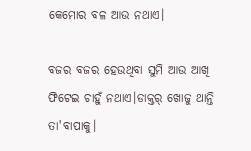କେମୋର ବଳ ଆଉ ନଥାଏ।

ବଜର ବଜର ହେଉଥିବା ସୁମି ଆଉ ଆଖି ଫିଟେଇ ଚାହୁଁ ନଥାଏ।ଡାକ୍ତର୍ ଖୋଜୁ ଥାନ୍ତି ତା'ବାପାକୁ।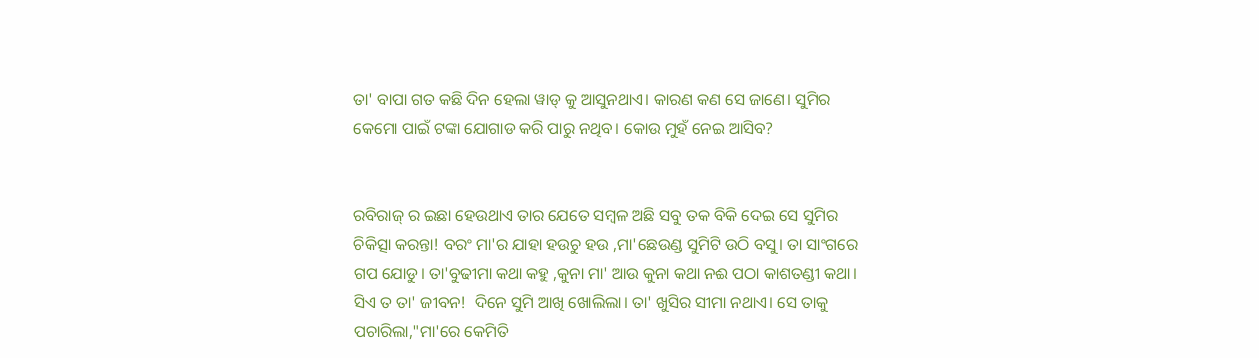ତା' ବାପା ଗତ କଛି ଦିନ ହେଲା ୱାଡ୍ କୁ ଆସୁନଥାଏ। କାରଣ କଣ ସେ ଜାଣେ। ସୁମିର କେମୋ ପାଇଁ ଟଙ୍କା ଯୋଗାଡ କରି ପାରୁ ନଥିବ। କୋଉ ମୁହଁ ନେଇ ଆସିବ?


ରବିରାଜ୍ ର ଇଛା ହେଉଥାଏ ତାର ଯେତେ ସମ୍ବଳ ଅଛି ସବୁ ତକ ବିକି ଦେଇ ସେ ସୁମିର ଚିକିତ୍ସା କରନ୍ତା! ବରଂ ମା'ର ଯାହା ହଉଚୁ ହଉ ,ମା'ଛେଉଣ୍ଡ ସୁମିଟି ଉଠି ବସୁ। ତା ସାଂଗରେ ଗପ ଯୋଡୁ। ତା'ବୁଢୀମା କଥା କହୁ ,କୁନା ମା' ଆଉ କୁନା କଥା ନଈ ପଠା କାଶତଣ୍ଡୀ କଥା। ସିଏ ତ ତା' ଜୀବନ!  ଦିନେ ସୁମି ଆଖି ଖୋଲିଲା। ତା' ଖୁସିର ସୀମା ନଥାଏ। ସେ ତାକୁ ପଚାରିଲା,"ମା'ରେ କେମିତି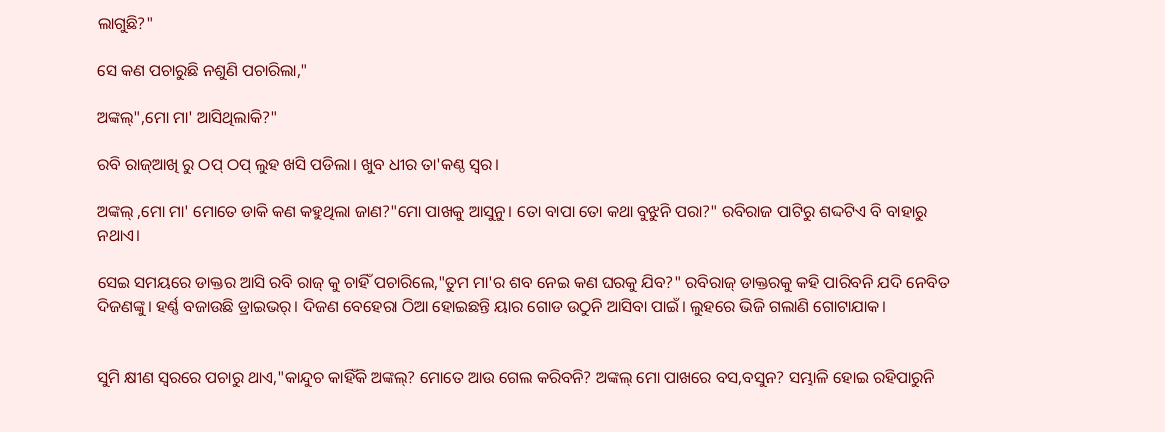ଲାଗୁଛି?"

ସେ କଣ ପଚାରୁଛି ନଶୁଣି ପଚାରିଲା,"

ଅଙ୍କଲ୍",ମୋ ମା' ଆସିଥିଲାକି?"

ରବି ରାଜ୍ଆଖି ରୁ ଠପ୍ ଠପ୍ ଲୁହ ଖସି ପଡିଲା। ଖୁବ ଧୀର ତା'କଣ୍ଠ ସ୍ୱର।

ଅଙ୍କଲ୍ ,ମୋ ମା' ମୋତେ ଡାକି କଣ କହୁଥିଲା ଜାଣ?"ମୋ ପାଖକୁ ଆସୁନୁ। ତୋ ବାପା ତୋ କଥା ବୁଝୁନି ପରା?" ରବିରାଜ ପାଟିରୁ ଶଦ୍ଦଟିଏ ବି ବାହାରୁ ନଥାଏ।

ସେଇ ସମୟରେ ଡାକ୍ତର ଆସି ରବି ରାଜ୍ କୁ ଚାହିଁ ପଚାରିଲେ,"ତୁମ ମା'ର ଶବ ନେଇ କଣ ଘରକୁ ଯିବ?" ରବିରାଜ୍ ଡାକ୍ତରକୁ କହି ପାରିବନି ଯଦି ନେବିତ ଦିଜଣଙ୍କୁ। ହର୍ଣ୍ଣ ବଜାଉଛି ଡ୍ରାଇଭର୍। ଦିଜଣ ବେହେରା ଠିଆ ହୋଇଛନ୍ତି ୟାର ଗୋଡ ଉଠୁନି ଆସିବା ପାଇଁ। ଲୁହରେ ଭିଜି ଗଲାଣି ଗୋଟାଯାକ।


ସୁମି କ୍ଷୀଣ ସ୍ୱରରେ ପଚାରୁ ଥାଏ,"କାନ୍ଦୁଚ କାହିଁକି ଅଙ୍କଲ୍? ମୋତେ ଆଉ ଗେଲ କରିବନି? ଅଙ୍କଲ୍ ମୋ ପାଖରେ ବସ,ବସୁନ? ସମ୍ଭାଳି ହୋଇ ରହିପାରୁନି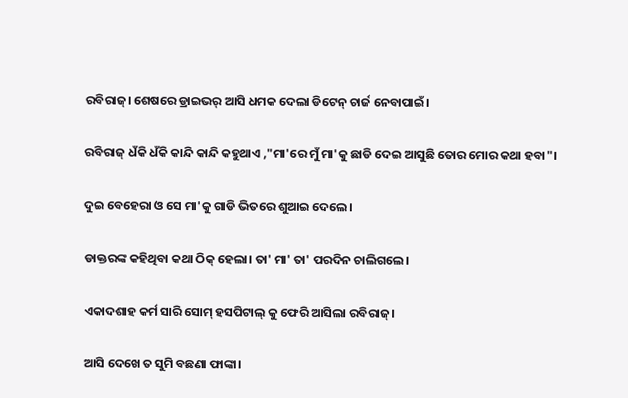ରବିରାଜ୍। ଶେଷରେ ଡ୍ରାଇଭର୍ ଆସି ଧମକ ଦେଲା ଡିଟେନ୍ ଚାର୍ଜ ନେବାପାଇଁ।

ରବିରାଜ୍ ଧଁକି ଧଁକି କାନ୍ଦି କାନ୍ଦି କହୁଥାଏ ,"ମା'ରେ ମୁଁ ମା'କୁ ଛାଡି ଦେଇ ଆସୁଛି ତୋର ମୋର କଥା ହବା"।

ଦୁଇ ବେହେରା ଓ ସେ ମା'କୁ ଗାଡି ଭିତରେ ଶୁଆଇ ଦେଲେ।

ଡାକ୍ତରଙ୍କ କହିଥିବା କଥା ଠିକ୍ ହେଲା। ତା' ମା' ତା' ପରଦିନ ଚାଲିଗଲେ।

ଏକାଦଶାହ କର୍ମ ସାରି ସୋମ୍ ହସପିଟାଲ୍ କୁ ଫେରି ଆସିଲା ରବିରାଜ୍।

ଆସି ଦେଖେ ତ ସୁମି ବଛଣା ଫାଙ୍କା।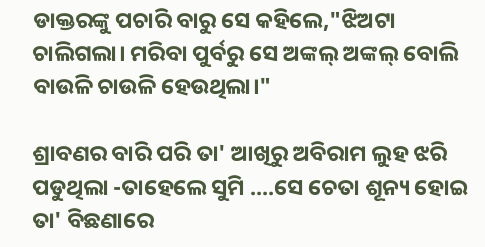ଡାକ୍ତରଙ୍କୁ ପଚାରି ବାରୁ ସେ କହିଲେ,"ଝିଅଟା ଚାଲିଗଲା। ମରିବା ପୁର୍ବରୁ ସେ ଅଙ୍କଲ୍ ଅଙ୍କଲ୍ ବୋଲି ବାଉଳି ଚାଉଳି ହେଉଥିଲା।"

ଶ୍ରାବଣର ବାରି ପରି ତା' ଆଖିରୁ ଅବିରାମ ଲୁହ ଝରି ପଡୁଥିଲା -ତାହେଲେ ସୁମି ....ସେ ଚେତା ଶୂନ୍ୟ ହୋଇ ତା' ବିଛଣାରେ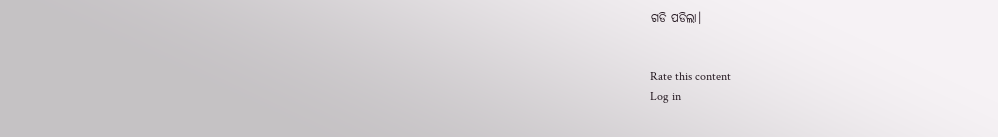ଗଡି ପଡିଲା।


Rate this content
Log in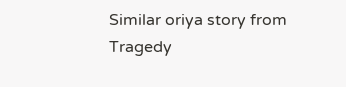Similar oriya story from Tragedy